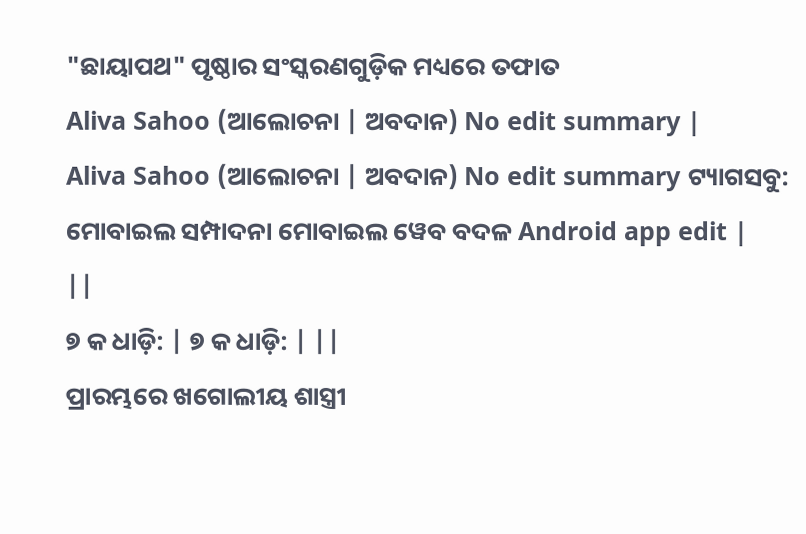"ଛାୟାପଥ" ପୃଷ୍ଠାର ସଂସ୍କରଣଗୁଡ଼ିକ ମଧ୍ୟରେ ତଫାତ
Aliva Sahoo (ଆଲୋଚନା | ଅବଦାନ) No edit summary |
Aliva Sahoo (ଆଲୋଚନା | ଅବଦାନ) No edit summary ଟ୍ୟାଗସବୁ: ମୋବାଇଲ ସମ୍ପାଦନା ମୋବାଇଲ ୱେବ ବଦଳ Android app edit |
||
୭ କ ଧାଡ଼ି: | ୭ କ ଧାଡ଼ି: | ||
ପ୍ରାରମ୍ଭରେ ଖଗୋଲୀୟ ଶାସ୍ତ୍ରୀ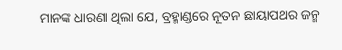ମାନଙ୍କ ଧାରଣା ଥିଲା ଯେ, ବ୍ରହ୍ମାଣ୍ଡରେ ନୂତନ ଛାୟାପଥର ଜନ୍ମ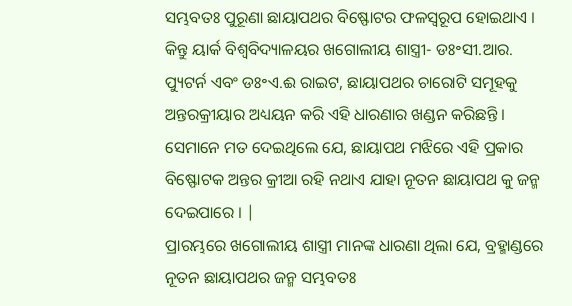ସମ୍ଭବତଃ ପୁରୂଣା ଛାୟାପଥର ବିଷ୍ଫୋଟର ଫଳସ୍ୱରୂପ ହୋଇଥାଏ । କିନ୍ତୁ ୟାର୍କ ବିଶ୍ୱବିଦ୍ୟାଳୟର ଖଗୋଲୀୟ ଶାସ୍ତ୍ରୀ- ଡଃ॰ସୀ.ଆର. ପ୍ୟୁଟର୍ନ ଏବଂ ଡଃ॰ଏ.ଈ ରାଇଟ, ଛାୟାପଥର ଚାରୋଟି ସମୂହକୁ ଅନ୍ତରକ୍ରୀୟାର ଅଧ୍ୟୟନ କରି ଏହି ଧାରଣାର ଖଣ୍ଡନ କରିଛନ୍ତି । ସେମାନେ ମତ ଦେଇଥିଲେ ଯେ, ଛାୟାପଥ ମଝିରେ ଏହି ପ୍ରକାର ବିଷ୍ଫୋଟକ ଅନ୍ତର କ୍ରୀଆ ରହି ନଥାଏ ଯାହା ନୂତନ ଛାୟାପଥ କୁ ଜନ୍ମ ଦେଇପାରେ । |
ପ୍ରାରମ୍ଭରେ ଖଗୋଲୀୟ ଶାସ୍ତ୍ରୀ ମାନଙ୍କ ଧାରଣା ଥିଲା ଯେ, ବ୍ରହ୍ମାଣ୍ଡରେ ନୂତନ ଛାୟାପଥର ଜନ୍ମ ସମ୍ଭବତଃ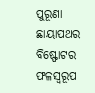ପୁରୂଣା ଛାୟାପଥର ବିଷ୍ଫୋଟର ଫଳସ୍ୱରୂପ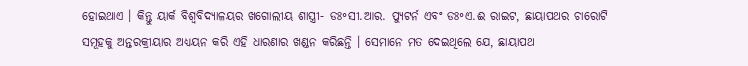ହୋଇଥାଏ । କିନ୍ତୁ ୟାର୍କ ବିଶ୍ୱବିଦ୍ୟାଳୟର ଖଗୋଲୀୟ ଶାସ୍ତ୍ରୀ- ଡଃ॰ସୀ.ଆର. ପ୍ୟୁଟର୍ନ ଏବଂ ଡଃ॰ଏ.ଈ ରାଇଟ, ଛାୟାପଥର ଚାରୋଟି ସମୂହକୁ ଅନ୍ତରକ୍ରୀୟାର ଅଧ୍ୟୟନ କରି ଏହି ଧାରଣାର ଖଣ୍ଡନ କରିଛନ୍ତି । ସେମାନେ ମତ ଦେଇଥିଲେ ଯେ, ଛାୟାପଥ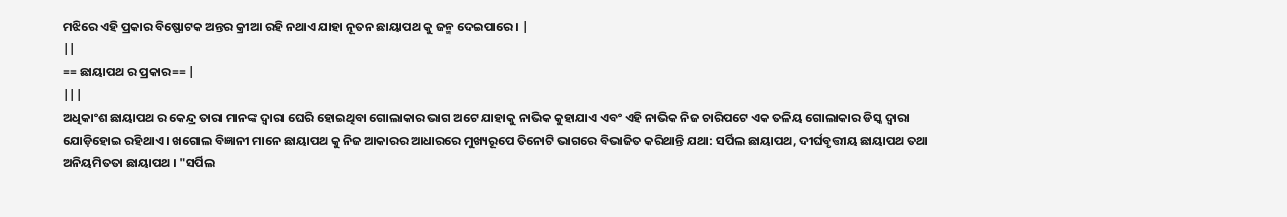ମଝିରେ ଏହି ପ୍ରକାର ବିଷ୍ଫୋଟକ ଅନ୍ତର କ୍ରୀଆ ରହି ନଥାଏ ଯାହା ନୂତନ ଛାୟାପଥ କୁ ଜନ୍ମ ଦେଇପାରେ । |
||
== ଛାୟାପଥ ର ପ୍ରକାର== |
|||
ଅଧିକାଂଶ ଛାୟାପଥ ର କେନ୍ଦ୍ର ତାରା ମାନଙ୍କ ଦ୍ୱାରା ଘେରି ହୋଇଥିବା ଗୋଲାକାର ଭାଗ ଅଟେ ଯାହାକୁ ନାଭିକ କୁହାଯାଏ ଏବଂ ଏହି ନାଭିକ ନିଜ ଚାରିପଟେ ଏକ ତଳିୟ ଗୋଲାକାର ଡିସ୍କ ଦ୍ୱାରା ଯୋଡ଼ିହୋଇ ରହିଥାଏ । ଖଗୋଲ ବିଜ୍ଞାନୀ ମାନେ ଛାୟାପଥ କୁ ନିଜ ଆକାରର ଆଧାରରେ ମୁଖ୍ୟରୂପେ ତିନୋଟି ଭାଗରେ ବିଭାଜିତ କରିଥାନ୍ତି ଯଥା: ସର୍ପିଲ ଛାୟାପଥ, ଦୀର୍ଘବୃତ୍ତୀୟ ଛାୟାପଥ ତଥା ଅନିୟମିତତା ଛାୟାପଥ । "ସର୍ପିଲ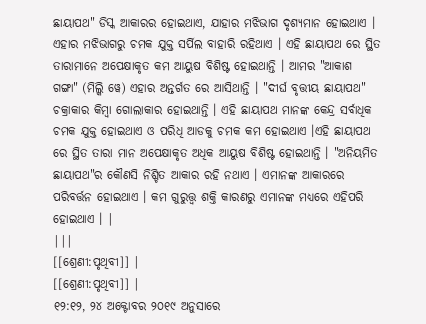ଛାୟାପଥ" ଡିସ୍କ ଆକାରର ହୋଇଥାଏ, ଯାହାର ମଝିଭାଗ ଦୃଶ୍ୟମାନ ହୋଇଥାଏ । ଏହାର ମଝିଭାଗରୁ ଚମକ ଯୁକ୍ତ ସର୍ପିଲ ବାହାରି ରହିଥାଏ । ଏହି ଛାୟାପଥ ରେ ସ୍ଥିତ ତାରାମାନେ ଅପେକ୍ଷାକୃତ କମ ଆୟୁଷ ବିଶିଷ୍ଟ ହୋଇଥାନ୍ତି । ଆମର "ଆକାଶ ଗଙ୍ଗା" (ମିଲ୍କି ୱେ) ଏହାର ଅନ୍ତର୍ଗତ ରେ ଆସିଥାନ୍ତି । "ଦୀର୍ଘ ବୃତ୍ତୀୟ ଛାୟାପଥ" ଚକ୍ରାକାର କିମ୍ବା ଗୋଲାକାର ହୋଇଥାନ୍ତି । ଏହି ଛାୟାପଥ ମାନଙ୍କ କେନ୍ଦ୍ର ସର୍ବାଧିକ ଚମକ ଯୁକ୍ତ ହୋଇଥାଏ ଓ ପରିଧି ଆଡକୁ ଚମକ କମ ହୋଇଥାଏ ।ଏହି ଛାୟାପଥ ରେ ସ୍ଥିତ ତାରା ମାନ ଅପେକ୍ଷାକୃତ ଅଧିକ ଆୟୁଷ ବିଶିଷ୍ଟ ହୋଇଥାନ୍ତି । "ଅନିୟମିତ ଛାୟାପଥ"ର କୌଣସି ନିଶ୍ଚିତ ଆକାର ରହି ନଥାଏ । ଏମାନଙ୍କ ଆକାରରେ ପରିବର୍ତ୍ତନ ହୋଇଥାଏ । କମ ଗୁରୁତ୍ତ୍ୱ ଶକ୍ତି କାରଣରୁ ଏମାନଙ୍କ ମଧ୍ୟରେ ଏହିପରି ହୋଇଥାଏ । |
|||
[[ଶ୍ରେଣୀ:ପୃଥିବୀ]] |
[[ଶ୍ରେଣୀ:ପୃଥିବୀ]] |
୧୨:୧୨, ୨୪ ଅକ୍ଟୋବର ୨୦୧୯ ଅନୁସାରେ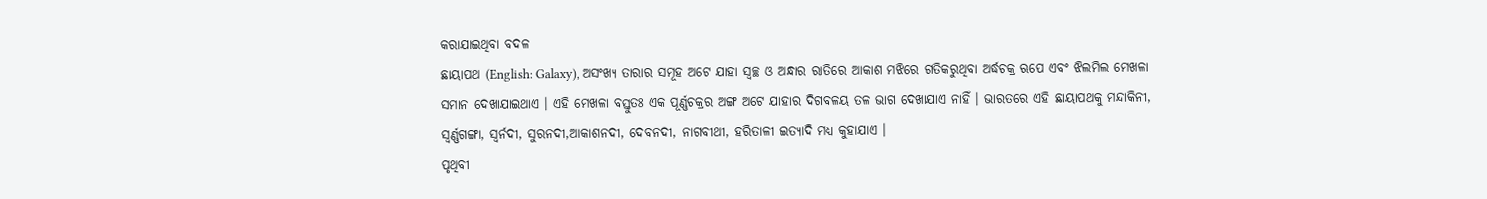କରାଯାଇଥିବା ବଦଳ
ଛାୟାପଥ (English: Galaxy), ଅସଂଖ୍ୟ ତାରାର ସମୂହ ଅଟେ ଯାହା ସ୍ୱଚ୍ଛ ଓ ଅନ୍ଧାର ରାତିରେ ଆକାଶ ମଝିରେ ଗତିକରୁଥିବା ଅର୍ଦ୍ଧଚକ୍ର ଋପେ ଏବଂ ଝିଲମିଲ ମେଖଳା ସମାନ ଦେଖାଯାଇଥାଏ । ଏହି ମେଖଳା ବସ୍ତୁତଃ ଏକ ପୂର୍ଣ୍ଣଚକ୍ରର ଅଙ୍ଗ ଅଟେ ଯାହାର ଦିଗବଳୟ ତଳ ଭାଗ ଦେଖାଯାଏ ନାହିଁ । ଭାରତରେ ଏହି ଛାୟାପଥକୁ ମନ୍ଦାକିନୀ, ସ୍ୱର୍ଣ୍ଣଗଙ୍ଗା, ସ୍ୱର୍ନଦୀ, ସୁରନଦୀ,ଆକାଶନଦୀ, ଦେବନଦୀ, ନାଗବୀଥୀ, ହରିତାଳୀ ଇତ୍ୟାଦି ମଧ୍ୟ କୁହାଯାଏ ।
ପୃଥିବୀ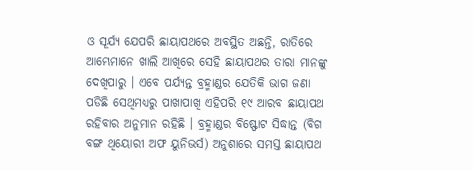ଓ ସୂର୍ଯ୍ୟ ଯେପରି ଛାୟାପଥରେ ଅବସ୍ଥିତ ଅଛନ୍ତି, ରାତିରେ ଆମ୍ଭେମାନେ ଖାଲି ଆଖିରେ ସେହି ଛାୟାପଥର ତାରା ମାନଙ୍କୁ ଦେଖିପାରୁ । ଏବେ ପର୍ଯ୍ୟନ୍ତ ବ୍ରହ୍ମାଣ୍ଡର ଯେତିକି ଭାଗ ଜଣା ପଡିଛି ସେଥିମଧ୍ୟରୁ ପାଖାପାଖି ଏହିପରି ୧୯ ଆରବ ଛାୟାପଥ ରହିବାର ଅନୁମାନ ରହିଛି । ବ୍ରହ୍ମାଣ୍ଡର ବିଷ୍ଫୋଟ ସିଦ୍ଧାନ୍ତ (ବିଗ ବଙ୍ଗ ଥିୟୋରୀ ଅଫ ୟୁନିଭର୍ସ) ଅନୁଶାରେ ସମସ୍ତ ଛାୟାପଥ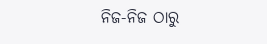ନିଜ-ନିଜ ଠାରୁ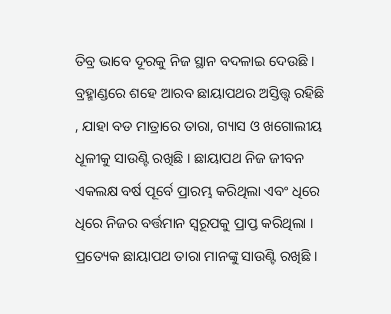ତିବ୍ର ଭାବେ ଦୂରକୁ ନିଜ ସ୍ଥାନ ବଦଳାଇ ଦେଉଛି ।
ବ୍ରହ୍ମାଣ୍ଡରେ ଶହେ ଆରବ ଛାୟାପଥର ଅସ୍ତିତ୍ତ୍ୱ ରହିଛି , ଯାହା ବଡ ମାତ୍ରାରେ ତାରା, ଗ୍ୟାସ ଓ ଖଗୋଲୀୟ ଧୂଳୀକୁ ସାଉଣ୍ଟି ରଖିଛି । ଛାୟାପଥ ନିଜ ଜୀବନ ଏକଲକ୍ଷ ବର୍ଷ ପୂର୍ବେ ପ୍ରାରମ୍ଭ କରିଥିଲା ଏବଂ ଧିରେ ଧିରେ ନିଜର ବର୍ତ୍ତମାନ ସ୍ୱରୂପକୁ ପ୍ରାପ୍ତ କରିଥିଲା । ପ୍ରତ୍ୟେକ ଛାୟାପଥ ତାରା ମାନଙ୍କୁ ସାଉଣ୍ଟି ରଖିଛି ।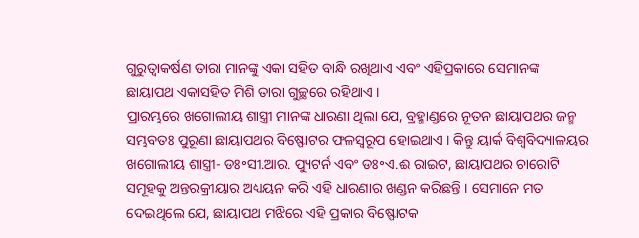ଗୁରୁତ୍ୱାକର୍ଷଣ ତାରା ମାନଙ୍କୁ ଏକା ସହିତ ବାନ୍ଧି ରଖିଥାଏ ଏବଂ ଏହିପ୍ରକାରେ ସେମାନଙ୍କ ଛାୟାପଥ ଏକାସହିତ ମିଶି ତାରା ଗୁଚ୍ଛରେ ରହିଥାଏ ।
ପ୍ରାରମ୍ଭରେ ଖଗୋଲୀୟ ଶାସ୍ତ୍ରୀ ମାନଙ୍କ ଧାରଣା ଥିଲା ଯେ, ବ୍ରହ୍ମାଣ୍ଡରେ ନୂତନ ଛାୟାପଥର ଜନ୍ମ ସମ୍ଭବତଃ ପୁରୂଣା ଛାୟାପଥର ବିଷ୍ଫୋଟର ଫଳସ୍ୱରୂପ ହୋଇଥାଏ । କିନ୍ତୁ ୟାର୍କ ବିଶ୍ୱବିଦ୍ୟାଳୟର ଖଗୋଲୀୟ ଶାସ୍ତ୍ରୀ- ଡଃ॰ସୀ.ଆର. ପ୍ୟୁଟର୍ନ ଏବଂ ଡଃ॰ଏ.ଈ ରାଇଟ, ଛାୟାପଥର ଚାରୋଟି ସମୂହକୁ ଅନ୍ତରକ୍ରୀୟାର ଅଧ୍ୟୟନ କରି ଏହି ଧାରଣାର ଖଣ୍ଡନ କରିଛନ୍ତି । ସେମାନେ ମତ ଦେଇଥିଲେ ଯେ, ଛାୟାପଥ ମଝିରେ ଏହି ପ୍ରକାର ବିଷ୍ଫୋଟକ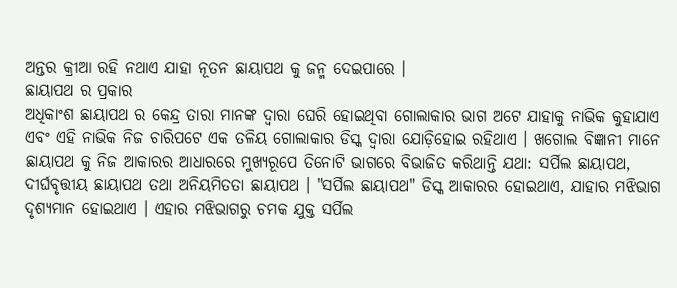ଅନ୍ତର କ୍ରୀଆ ରହି ନଥାଏ ଯାହା ନୂତନ ଛାୟାପଥ କୁ ଜନ୍ମ ଦେଇପାରେ ।
ଛାୟାପଥ ର ପ୍ରକାର
ଅଧିକାଂଶ ଛାୟାପଥ ର କେନ୍ଦ୍ର ତାରା ମାନଙ୍କ ଦ୍ୱାରା ଘେରି ହୋଇଥିବା ଗୋଲାକାର ଭାଗ ଅଟେ ଯାହାକୁ ନାଭିକ କୁହାଯାଏ ଏବଂ ଏହି ନାଭିକ ନିଜ ଚାରିପଟେ ଏକ ତଳିୟ ଗୋଲାକାର ଡିସ୍କ ଦ୍ୱାରା ଯୋଡ଼ିହୋଇ ରହିଥାଏ । ଖଗୋଲ ବିଜ୍ଞାନୀ ମାନେ ଛାୟାପଥ କୁ ନିଜ ଆକାରର ଆଧାରରେ ମୁଖ୍ୟରୂପେ ତିନୋଟି ଭାଗରେ ବିଭାଜିତ କରିଥାନ୍ତି ଯଥା: ସର୍ପିଲ ଛାୟାପଥ, ଦୀର୍ଘବୃତ୍ତୀୟ ଛାୟାପଥ ତଥା ଅନିୟମିତତା ଛାୟାପଥ । "ସର୍ପିଲ ଛାୟାପଥ" ଡିସ୍କ ଆକାରର ହୋଇଥାଏ, ଯାହାର ମଝିଭାଗ ଦୃଶ୍ୟମାନ ହୋଇଥାଏ । ଏହାର ମଝିଭାଗରୁ ଚମକ ଯୁକ୍ତ ସର୍ପିଲ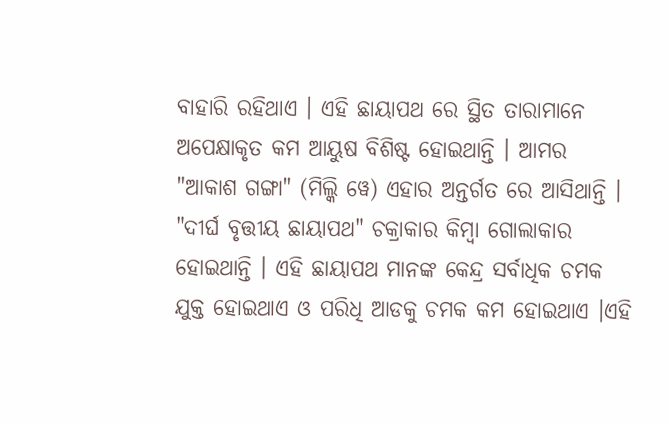ବାହାରି ରହିଥାଏ । ଏହି ଛାୟାପଥ ରେ ସ୍ଥିତ ତାରାମାନେ ଅପେକ୍ଷାକୃତ କମ ଆୟୁଷ ବିଶିଷ୍ଟ ହୋଇଥାନ୍ତି । ଆମର "ଆକାଶ ଗଙ୍ଗା" (ମିଲ୍କି ୱେ) ଏହାର ଅନ୍ତର୍ଗତ ରେ ଆସିଥାନ୍ତି । "ଦୀର୍ଘ ବୃତ୍ତୀୟ ଛାୟାପଥ" ଚକ୍ରାକାର କିମ୍ବା ଗୋଲାକାର ହୋଇଥାନ୍ତି । ଏହି ଛାୟାପଥ ମାନଙ୍କ କେନ୍ଦ୍ର ସର୍ବାଧିକ ଚମକ ଯୁକ୍ତ ହୋଇଥାଏ ଓ ପରିଧି ଆଡକୁ ଚମକ କମ ହୋଇଥାଏ ।ଏହି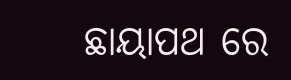ଛାୟାପଥ ରେ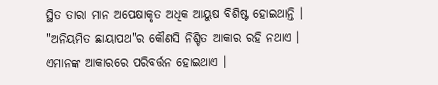ସ୍ଥିତ ତାରା ମାନ ଅପେକ୍ଷାକୃତ ଅଧିକ ଆୟୁଷ ବିଶିଷ୍ଟ ହୋଇଥାନ୍ତି । "ଅନିୟମିତ ଛାୟାପଥ"ର କୌଣସି ନିଶ୍ଚିତ ଆକାର ରହି ନଥାଏ । ଏମାନଙ୍କ ଆକାରରେ ପରିବର୍ତ୍ତନ ହୋଇଥାଏ ।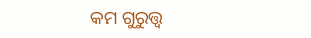କମ ଗୁରୁତ୍ତ୍ୱ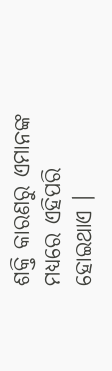ଶକ୍ତି କାରଣରୁ ଏମାନଙ୍କ ମଧ୍ୟରେ ଏହିପରି ହୋଇଥାଏ ।